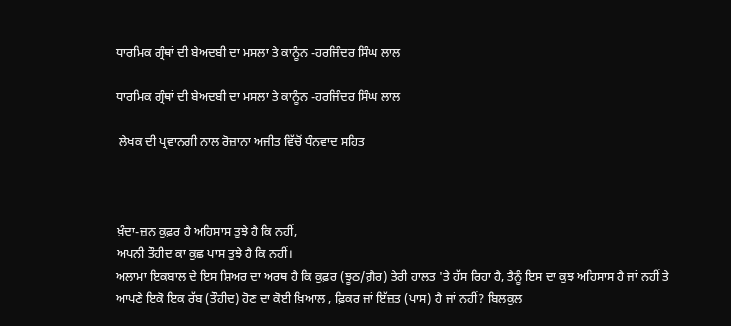ਧਾਰਮਿਕ ਗ੍ਰੰਥਾਂ ਦੀ ਬੇਅਦਬੀ ਦਾ ਮਸਲਾ ਤੇ ਕਾਨੂੰਨ -ਹਰਜਿੰਦਰ ਸਿੰਘ ਲਾਲ

ਧਾਰਮਿਕ ਗ੍ਰੰਥਾਂ ਦੀ ਬੇਅਦਬੀ ਦਾ ਮਸਲਾ ਤੇ ਕਾਨੂੰਨ -ਹਰਜਿੰਦਰ ਸਿੰਘ ਲਾਲ

 ਲੇਖਕ ਦੀ ਪ੍ਰਵਾਨਗੀ ਨਾਲ ਰੋਜ਼ਾਨਾ ਅਜੀਤ ਵਿੱਚੋਂ ਧੰਨਵਾਦ ਸਹਿਤ



ਖ਼ੰਦਾ-ਜ਼ਨ ਕੁਫ਼ਰ ਹੈ ਅਹਿਸਾਸ ਤੁਝੇ ਹੈ ਕਿ ਨਹੀਂ,
ਅਪਨੀ ਤੌਹੀਦ ਕਾ ਕੁਛ ਪਾਸ ਤੁਝੇ ਹੈ ਕਿ ਨਹੀਂ।
ਅਲਾਮਾ ਇਕਬਾਲ ਦੇ ਇਸ ਸ਼ਿਅਰ ਦਾ ਅਰਥ ਹੈ ਕਿ ਕੁਫ਼ਰ (ਝੂਠ/ਗ਼ੈਰ) ਤੇਰੀ ਹਾਲਤ 'ਤੇ ਹੱਸ ਰਿਹਾ ਹੈ, ਤੈਨੂੰ ਇਸ ਦਾ ਕੁਝ ਅਹਿਸਾਸ ਹੈ ਜਾਂ ਨਹੀਂ ਤੇ ਆਪਣੇ ਇਕੋ ਇਕ ਰੱਬ (ਤੌਹੀਦ) ਹੋਣ ਦਾ ਕੋਈ ਖ਼ਿਆਲ , ਫ਼ਿਕਰ ਜਾਂ ਇੱਜ਼ਤ (ਪਾਸ) ਹੈ ਜਾਂ ਨਹੀਂ? ਬਿਲਕੁਲ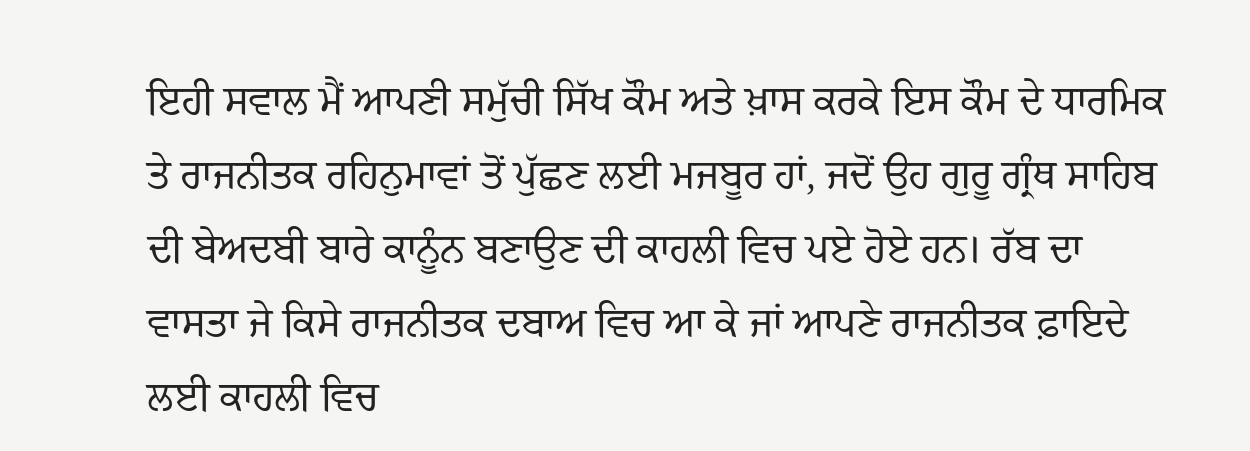ਇਹੀ ਸਵਾਲ ਮੈਂ ਆਪਣੀ ਸਮੁੱਚੀ ਸਿੱਖ ਕੌਮ ਅਤੇ ਖ਼ਾਸ ਕਰਕੇ ਇਸ ਕੌਮ ਦੇ ਧਾਰਮਿਕ ਤੇ ਰਾਜਨੀਤਕ ਰਹਿਨੁਮਾਵਾਂ ਤੋਂ ਪੁੱਛਣ ਲਈ ਮਜਬੂਰ ਹਾਂ, ਜਦੋਂ ਉਹ ਗੁਰੂ ਗ੍ਰੰਥ ਸਾਹਿਬ ਦੀ ਬੇਅਦਬੀ ਬਾਰੇ ਕਾਨੂੰਨ ਬਣਾਉਣ ਦੀ ਕਾਹਲੀ ਵਿਚ ਪਏ ਹੋਏ ਹਨ। ਰੱਬ ਦਾ ਵਾਸਤਾ ਜੇ ਕਿਸੇ ਰਾਜਨੀਤਕ ਦਬਾਅ ਵਿਚ ਆ ਕੇ ਜਾਂ ਆਪਣੇ ਰਾਜਨੀਤਕ ਫ਼ਾਇਦੇ ਲਈ ਕਾਹਲੀ ਵਿਚ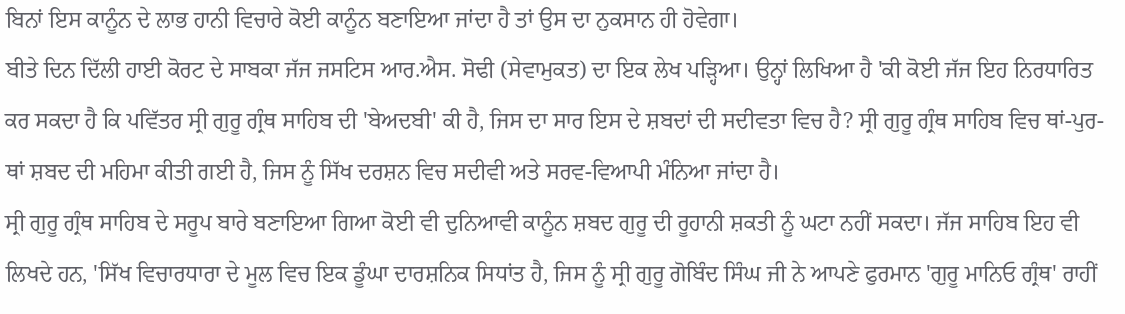ਬਿਨਾਂ ਇਸ ਕਾਨੂੰਨ ਦੇ ਲਾਭ ਹਾਨੀ ਵਿਚਾਰੇ ਕੋਈ ਕਾਨੂੰਨ ਬਣਾਇਆ ਜਾਂਦਾ ਹੈ ਤਾਂ ਉਸ ਦਾ ਨੁਕਸਾਨ ਹੀ ਹੋਵੇਗਾ।
ਬੀਤੇ ਦਿਨ ਦਿੱਲੀ ਹਾਈ ਕੋਰਟ ਦੇ ਸਾਬਕਾ ਜੱਜ ਜਸਟਿਸ ਆਰ.ਐਸ. ਸੋਢੀ (ਸੇਵਾਮੁਕਤ) ਦਾ ਇਕ ਲੇਖ ਪੜ੍ਹਿਆ। ਉਨ੍ਹਾਂ ਲਿਖਿਆ ਹੈ 'ਕੀ ਕੋਈ ਜੱਜ ਇਹ ਨਿਰਧਾਰਿਤ ਕਰ ਸਕਦਾ ਹੈ ਕਿ ਪਵਿੱਤਰ ਸ੍ਰੀ ਗੁਰੂ ਗ੍ਰੰਥ ਸਾਹਿਬ ਦੀ 'ਬੇਅਦਬੀ' ਕੀ ਹੈ, ਜਿਸ ਦਾ ਸਾਰ ਇਸ ਦੇ ਸ਼ਬਦਾਂ ਦੀ ਸਦੀਵਤਾ ਵਿਚ ਹੈ? ਸ੍ਰੀ ਗੁਰੂ ਗ੍ਰੰਥ ਸਾਹਿਬ ਵਿਚ ਥਾਂ-ਪੁਰ-ਥਾਂ ਸ਼ਬਦ ਦੀ ਮਹਿਮਾ ਕੀਤੀ ਗਈ ਹੈ, ਜਿਸ ਨੂੰ ਸਿੱਖ ਦਰਸ਼ਨ ਵਿਚ ਸਦੀਵੀ ਅਤੇ ਸਰਵ-ਵਿਆਪੀ ਮੰਨਿਆ ਜਾਂਦਾ ਹੈ।
ਸ੍ਰੀ ਗੁਰੂ ਗ੍ਰੰਥ ਸਾਹਿਬ ਦੇ ਸਰੂਪ ਬਾਰੇ ਬਣਾਇਆ ਗਿਆ ਕੋਈ ਵੀ ਦੁਨਿਆਵੀ ਕਾਨੂੰਨ ਸ਼ਬਦ ਗੁਰੂ ਦੀ ਰੂਹਾਨੀ ਸ਼ਕਤੀ ਨੂੰ ਘਟਾ ਨਹੀਂ ਸਕਦਾ। ਜੱਜ ਸਾਹਿਬ ਇਹ ਵੀ ਲਿਖਦੇ ਹਨ, 'ਸਿੱਖ ਵਿਚਾਰਧਾਰਾ ਦੇ ਮੂਲ ਵਿਚ ਇਕ ਡੂੰਘਾ ਦਾਰਸ਼ਨਿਕ ਸਿਧਾਂਤ ਹੈ, ਜਿਸ ਨੂੰ ਸ੍ਰੀ ਗੁਰੂ ਗੋਬਿੰਦ ਸਿੰਘ ਜੀ ਨੇ ਆਪਣੇ ਫੁਰਮਾਨ 'ਗੁਰੂ ਮਾਨਿਓ ਗ੍ਰੰਥ' ਰਾਹੀਂ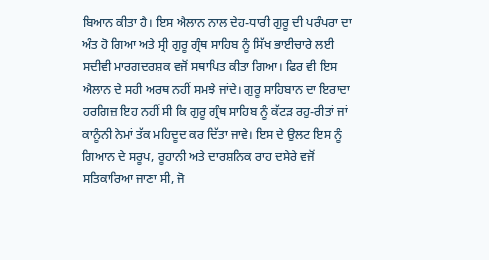ਬਿਆਨ ਕੀਤਾ ਹੈ। ਇਸ ਐਲਾਨ ਨਾਲ ਦੇਹ-ਧਾਰੀ ਗੁਰੂ ਦੀ ਪਰੰਪਰਾ ਦਾ ਅੰਤ ਹੋ ਗਿਆ ਅਤੇ ਸ੍ਰੀ ਗੁਰੂ ਗ੍ਰੰਥ ਸਾਹਿਬ ਨੂੰ ਸਿੱਖ ਭਾਈਚਾਰੇ ਲਈ ਸਦੀਵੀ ਮਾਰਗਦਰਸ਼ਕ ਵਜੋਂ ਸਥਾਪਿਤ ਕੀਤਾ ਗਿਆ। ਫਿਰ ਵੀ ਇਸ ਐਲਾਨ ਦੇ ਸਹੀ ਅਰਥ ਨਹੀਂ ਸਮਝੇ ਜਾਂਦੇ। ਗੁਰੂ ਸਾਹਿਬਾਨ ਦਾ ਇਰਾਦਾ ਹਰਗਿਜ਼ ਇਹ ਨਹੀਂ ਸੀ ਕਿ ਗੁਰੂ ਗ੍ਰੰਥ ਸਾਹਿਬ ਨੂੰ ਕੱਟੜ ਰਹੁ-ਰੀਤਾਂ ਜਾਂ ਕਾਨੂੰਨੀ ਨੇਮਾਂ ਤੱਕ ਮਹਿਦੂਦ ਕਰ ਦਿੱਤਾ ਜਾਵੇ। ਇਸ ਦੇ ਉਲਟ ਇਸ ਨੂੰ ਗਿਆਨ ਦੇ ਸਰੂਪ, ਰੂਹਾਨੀ ਅਤੇ ਦਾਰਸ਼ਨਿਕ ਰਾਹ ਦਸੇਰੇ ਵਜੋਂ ਸਤਿਕਾਰਿਆ ਜਾਣਾ ਸੀ, ਜੋ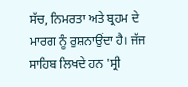ਸੱਚ, ਨਿਮਰਤਾ ਅਤੇ ਬ੍ਰਹਮ ਦੇ ਮਾਰਗ ਨੂੰ ਰੁਸ਼ਨਾਉਂਦਾ ਹੈ। ਜੱਜ ਸਾਹਿਬ ਲਿਖਦੇ ਹਨ 'ਸ੍ਰੀ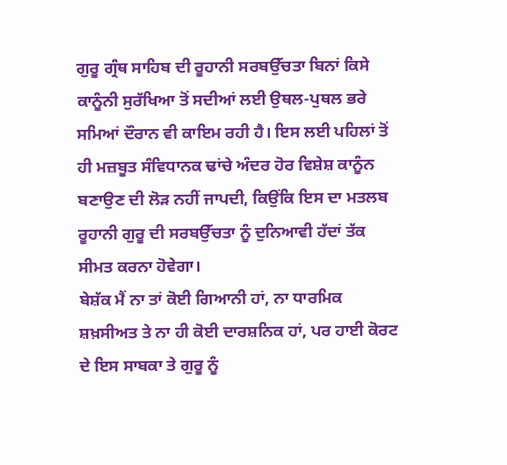ਗੁਰੂ ਗ੍ਰੰਥ ਸਾਹਿਬ ਦੀ ਰੂਹਾਨੀ ਸਰਬਉੱਚਤਾ ਬਿਨਾਂ ਕਿਸੇ ਕਾਨੂੰਨੀ ਸੁਰੱਖਿਆ ਤੋਂ ਸਦੀਆਂ ਲਈ ਉਥਲ-ਪੁਥਲ ਭਰੇ ਸਮਿਆਂ ਦੌਰਾਨ ਵੀ ਕਾਇਮ ਰਹੀ ਹੈ। ਇਸ ਲਈ ਪਹਿਲਾਂ ਤੋਂ ਹੀ ਮਜ਼ਬੂਤ ਸੰਵਿਧਾਨਕ ਢਾਂਚੇ ਅੰਦਰ ਹੋਰ ਵਿਸ਼ੇਸ਼ ਕਾਨੂੰਨ ਬਣਾਉਣ ਦੀ ਲੋੜ ਨਹੀਂ ਜਾਪਦੀ, ਕਿਉਂਕਿ ਇਸ ਦਾ ਮਤਲਬ ਰੂਹਾਨੀ ਗੁਰੂ ਦੀ ਸਰਬਉੱਚਤਾ ਨੂੰ ਦੁਨਿਆਵੀ ਹੱਦਾਂ ਤੱਕ ਸੀਮਤ ਕਰਨਾ ਹੋਵੇਗਾ।
ਬੇਸ਼ੱਕ ਮੈਂ ਨਾ ਤਾਂ ਕੋਈ ਗਿਆਨੀ ਹਾਂ, ਨਾ ਧਾਰਮਿਕ ਸ਼ਖ਼ਸੀਅਤ ਤੇ ਨਾ ਹੀ ਕੋਈ ਦਾਰਸ਼ਨਿਕ ਹਾਂ, ਪਰ ਹਾਈ ਕੋਰਟ ਦੇ ਇਸ ਸਾਬਕਾ ਤੇ ਗੁਰੂ ਨੂੰ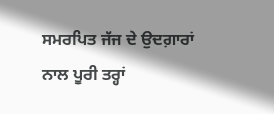ਸਮਰਪਿਤ ਜੱਜ ਦੇ ਉਦਗ਼ਾਰਾਂ ਨਾਲ ਪੂਰੀ ਤਰ੍ਹਾਂ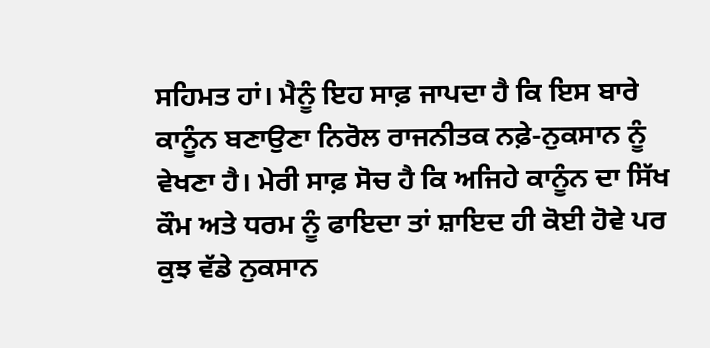ਸਹਿਮਤ ਹਾਂ। ਮੈਨੂੰ ਇਹ ਸਾਫ਼ ਜਾਪਦਾ ਹੈ ਕਿ ਇਸ ਬਾਰੇ ਕਾਨੂੰਨ ਬਣਾਉਣਾ ਨਿਰੋਲ ਰਾਜਨੀਤਕ ਨਫ਼ੇ-ਨੁਕਸਾਨ ਨੂੰ ਵੇਖਣਾ ਹੈ। ਮੇਰੀ ਸਾਫ਼ ਸੋਚ ਹੈ ਕਿ ਅਜਿਹੇ ਕਾਨੂੰਨ ਦਾ ਸਿੱਖ ਕੌਮ ਅਤੇ ਧਰਮ ਨੂੰ ਫਾਇਦਾ ਤਾਂ ਸ਼ਾਇਦ ਹੀ ਕੋਈ ਹੋਵੇ ਪਰ ਕੁਝ ਵੱਡੇ ਨੁਕਸਾਨ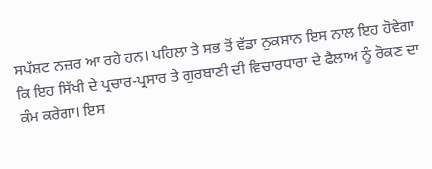ਸਪੱਸ਼ਟ ਨਜ਼ਰ ਆ ਰਹੇ ਹਨ। ਪਹਿਲਾ ਤੇ ਸਭ ਤੋਂ ਵੱਡਾ ਨੁਕਸਾਨ ਇਸ ਨਾਲ ਇਹ ਹੋਵੇਗਾ ਕਿ ਇਹ ਸਿੱਖੀ ਦੇ ਪ੍ਰਚਾਰ-ਪ੍ਰਸਾਰ ਤੇ ਗੁਰਬਾਣੀ ਦੀ ਵਿਚਾਰਧਾਰਾ ਦੇ ਫੈਲਾਅ ਨੂੰ ਰੋਕਣ ਦਾ ਕੰਮ ਕਰੇਗਾ। ਇਸ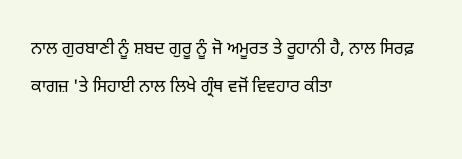ਨਾਲ ਗੁਰਬਾਣੀ ਨੂੰ ਸ਼ਬਦ ਗੁਰੂ ਨੂੰ ਜੋ ਅਮੂਰਤ ਤੇ ਰੂਹਾਨੀ ਹੈ, ਨਾਲ ਸਿਰਫ਼ ਕਾਗਜ਼ 'ਤੇ ਸਿਹਾਈ ਨਾਲ ਲਿਖੇ ਗ੍ਰੰਥ ਵਜੋਂ ਵਿਵਹਾਰ ਕੀਤਾ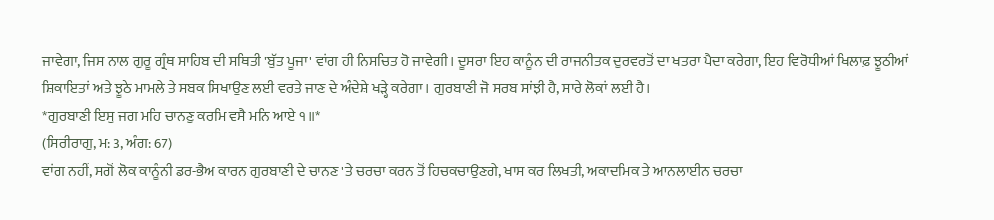ਜਾਵੇਗਾ, ਜਿਸ ਨਾਲ ਗੁਰੂ ਗ੍ਰੰਥ ਸਾਹਿਬ ਦੀ ਸਥਿਤੀ 'ਬੁੱਤ ਪੂਜਾ' ਵਾਂਗ ਹੀ ਨਿਸਚਿਤ ਹੋ ਜਾਵੇਗੀ। ਦੂਸਰਾ ਇਹ ਕਾਨੂੰਨ ਦੀ ਰਾਜਨੀਤਕ ਦੁਰਵਰਤੋਂ ਦਾ ਖਤਰਾ ਪੈਦਾ ਕਰੇਗਾ, ਇਹ ਵਿਰੋਧੀਆਂ ਖਿਲਾਫ਼ ਝੂਠੀਆਂ ਸ਼ਿਕਾਇਤਾਂ ਅਤੇ ਝੂਠੇ ਮਾਮਲੇ ਤੇ ਸਬਕ ਸਿਖਾਉਣ ਲਈ ਵਰਤੇ ਜਾਣ ਦੇ ਅੰਦੇਸ਼ੇ ਖੜ੍ਹੇ ਕਰੇਗਾ। ਗੁਰਬਾਣੀ ਜੋ ਸਰਬ ਸਾਂਝੀ ਹੈ, ਸਾਰੇ ਲੋਕਾਂ ਲਈ ਹੈ।
*ਗੁਰਬਾਣੀ ਇਸੁ ਜਗ ਮਹਿ ਚਾਨਣੁ ਕਰਮਿ ਵਸੈ ਮਨਿ ਆਏ ੧॥*
(ਸਿਰੀਰਾਗੁ, ਮ: 3, ਅੰਗ: 67)
ਵਾਂਗ ਨਹੀਂ, ਸਗੋਂ ਲੋਕ ਕਾਨੂੰਨੀ ਡਰ-ਭੈਅ ਕਾਰਨ ਗੁਰਬਾਣੀ ਦੇ ਚਾਨਣ 'ਤੇ ਚਰਚਾ ਕਰਨ ਤੋਂ ਹਿਚਕਚਾਉਣਗੇ, ਖਾਸ ਕਰ ਲਿਖਤੀ, ਅਕਾਦਮਿਕ ਤੇ ਆਨਲਾਈਨ ਚਰਚਾ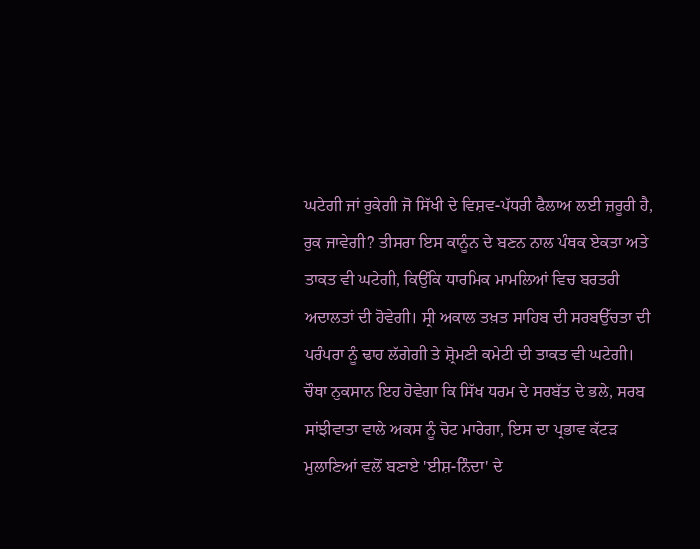ਘਟੇਗੀ ਜਾਂ ਰੁਕੇਗੀ ਜੋ ਸਿੱਖੀ ਦੇ ਵਿਸ਼ਵ-ਪੱਧਰੀ ਫੈਲਾਅ ਲਈ ਜ਼ਰੂਰੀ ਹੈ, ਰੁਕ ਜਾਵੇਗੀ? ਤੀਸਰਾ ਇਸ ਕਾਨੂੰਨ ਦੇ ਬਣਨ ਨਾਲ ਪੰਥਕ ਏਕਤਾ ਅਤੇ ਤਾਕਤ ਵੀ ਘਟੇਗੀ, ਕਿਉਂਕਿ ਧਾਰਮਿਕ ਮਾਮਲਿਆਂ ਵਿਚ ਬਰਤਰੀ ਅਦਾਲਤਾਂ ਦੀ ਹੋਵੇਗੀ। ਸ੍ਰੀ ਅਕਾਲ ਤਖ਼ਤ ਸਾਹਿਬ ਦੀ ਸਰਬਉੱਚਤਾ ਦੀ ਪਰੰਪਰਾ ਨੂੰ ਢਾਹ ਲੱਗੇਗੀ ਤੇ ਸ਼੍ਰੋਮਣੀ ਕਮੇਟੀ ਦੀ ਤਾਕਤ ਵੀ ਘਟੇਗੀ। ਚੌਥਾ ਨੁਕਸਾਨ ਇਹ ਹੋਵੇਗਾ ਕਿ ਸਿੱਖ ਧਰਮ ਦੇ ਸਰਬੱਤ ਦੇ ਭਲੇ, ਸਰਬ ਸਾਂਝੀਵਾਤਾ ਵਾਲੇ ਅਕਸ ਨੂੰ ਚੋਟ ਮਾਰੇਗਾ, ਇਸ ਦਾ ਪ੍ਰਭਾਵ ਕੱਟੜ ਮੁਲਾਣਿਆਂ ਵਲੋਂ ਬਣਾਏ 'ਈਸ਼-ਨਿੰਦਾ' ਦੇ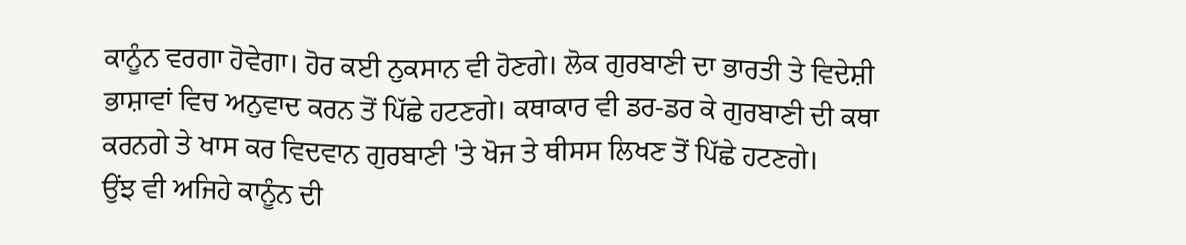ਕਾਨੂੰਨ ਵਰਗਾ ਹੋਵੇਗਾ। ਹੋਰ ਕਈ ਨੁਕਸਾਨ ਵੀ ਹੋਣਗੇ। ਲੋਕ ਗੁਰਬਾਣੀ ਦਾ ਭਾਰਤੀ ਤੇ ਵਿਦੇਸ਼ੀ ਭਾਸ਼ਾਵਾਂ ਵਿਚ ਅਨੁਵਾਦ ਕਰਨ ਤੋਂ ਪਿੱਛੇ ਹਟਣਗੇ। ਕਥਾਕਾਰ ਵੀ ਡਰ-ਡਰ ਕੇ ਗੁਰਬਾਣੀ ਦੀ ਕਥਾ ਕਰਨਗੇ ਤੇ ਖਾਸ ਕਰ ਵਿਦਵਾਨ ਗੁਰਬਾਣੀ 'ਤੇ ਖੋਜ ਤੇ ਥੀਸਸ ਲਿਖਣ ਤੋਂ ਪਿੱਛੇ ਹਟਣਗੇ।
ਉਂਝ ਵੀ ਅਜਿਹੇ ਕਾਨੂੰਨ ਦੀ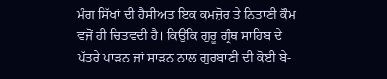ਮੰਗ ਸਿੱਖਾਂ ਦੀ ਹੈਸੀਅਤ ਇਕ ਕਮਜ਼ੋਰ ਤੇ ਨਿਤਾਣੀ ਕੌਮ ਵਜੋਂ ਹੀ ਚਿਤਵਦੀ ਹੈ। ਕਿਉਂਕਿ ਗੁਰੂ ਗ੍ਰੰਥ ਸਾਹਿਬ ਦੇ ਪੱਤਰੇ ਪਾੜਨ ਜਾਂ ਸਾੜਨ ਨਾਲ ਗੁਰਬਾਣੀ ਦੀ ਕੋਈ ਬੇ-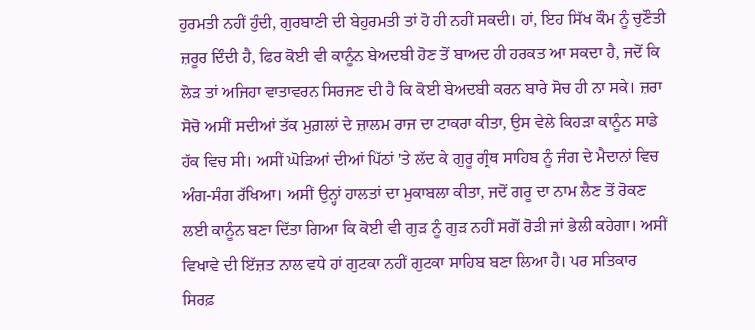ਹੁਰਮਤੀ ਨਹੀਂ ਹੁੰਦੀ, ਗੁਰਬਾਣੀ ਦੀ ਬੇਹੁਰਮਤੀ ਤਾਂ ਹੋ ਹੀ ਨਹੀਂ ਸਕਦੀ। ਹਾਂ, ਇਹ ਸਿੱਖ ਕੌਮ ਨੂੰ ਚੁਣੌਤੀ ਜ਼ਰੂਰ ਦਿੰਦੀ ਹੈ, ਫਿਰ ਕੋਈ ਵੀ ਕਾਨੂੰਨ ਬੇਅਦਬੀ ਹੋਣ ਤੋਂ ਬਾਅਦ ਹੀ ਹਰਕਤ ਆ ਸਕਦਾ ਹੈ, ਜਦੋਂ ਕਿ ਲੋੜ ਤਾਂ ਅਜਿਹਾ ਵਾਤਾਵਰਨ ਸਿਰਜਣ ਦੀ ਹੈ ਕਿ ਕੋਈ ਬੇਅਦਬੀ ਕਰਨ ਬਾਰੇ ਸੋਚ ਹੀ ਨਾ ਸਕੇ। ਜ਼ਰਾ ਸੋਚੋ ਅਸੀਂ ਸਦੀਆਂ ਤੱਕ ਮੁਗ਼ਲਾਂ ਦੇ ਜ਼ਾਲਮ ਰਾਜ ਦਾ ਟਾਕਰਾ ਕੀਤਾ, ਉਸ ਵੇਲੇ ਕਿਹੜਾ ਕਾਨੂੰਨ ਸਾਡੇ ਹੱਕ ਵਿਚ ਸੀ। ਅਸੀਂ ਘੋੜਿਆਂ ਦੀਆਂ ਪਿੱਠਾਂ 'ਤੇ ਲੱਦ ਕੇ ਗੁਰੂ ਗ੍ਰੰਥ ਸਾਹਿਬ ਨੂੰ ਜੰਗ ਦੇ ਮੈਦਾਨਾਂ ਵਿਚ ਅੰਗ-ਸੰਗ ਰੱਖਿਆ। ਅਸੀਂ ਉਨ੍ਹਾਂ ਹਾਲਤਾਂ ਦਾ ਮੁਕਾਬਲਾ ਕੀਤਾ, ਜਦੋਂ ਗਰੂ ਦਾ ਨਾਮ ਲੈਣ ਤੋਂ ਰੋਕਣ ਲਈ ਕਾਨੂੰਨ ਬਣਾ ਦਿੱਤਾ ਗਿਆ ਕਿ ਕੋਈ ਵੀ ਗੁੜ ਨੂੰ ਗੁੜ ਨਹੀਂ ਸਗੋਂ ਰੋੜੀ ਜਾਂ ਭੇਲੀ ਕਹੇਗਾ। ਅਸੀਂ ਵਿਖਾਵੇ ਦੀ ਇੱਜ਼ਤ ਨਾਲ ਵਧੇ ਹਾਂ ਗੁਟਕਾ ਨਹੀਂ ਗੁਟਕਾ ਸਾਹਿਬ ਬਣਾ ਲਿਆ ਹੈ। ਪਰ ਸਤਿਕਾਰ ਸਿਰਫ਼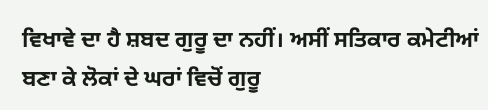ਵਿਖਾਵੇ ਦਾ ਹੈ ਸ਼ਬਦ ਗੁਰੂ ਦਾ ਨਹੀਂ। ਅਸੀਂ ਸਤਿਕਾਰ ਕਮੇਟੀਆਂ ਬਣਾ ਕੇ ਲੋਕਾਂ ਦੇ ਘਰਾਂ ਵਿਚੋਂ ਗੁਰੂ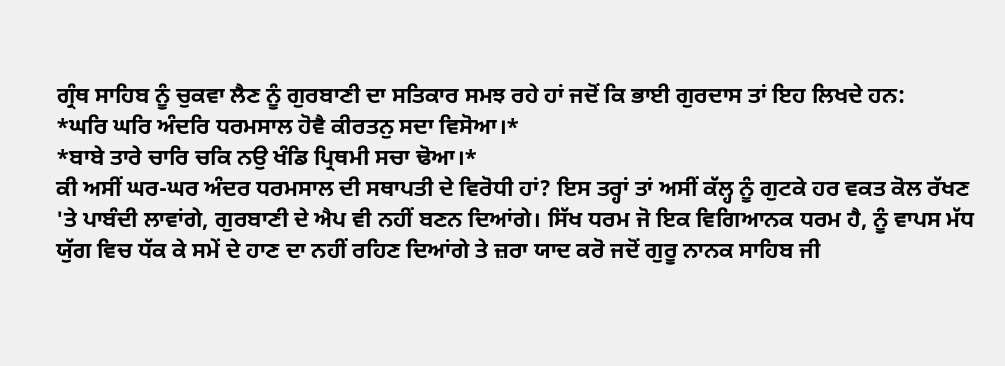ਗ੍ਰੰਥ ਸਾਹਿਬ ਨੂੰ ਚੁਕਵਾ ਲੈਣ ਨੂੰ ਗੁਰਬਾਣੀ ਦਾ ਸਤਿਕਾਰ ਸਮਝ ਰਹੇ ਹਾਂ ਜਦੋਂ ਕਿ ਭਾਈ ਗੁਰਦਾਸ ਤਾਂ ਇਹ ਲਿਖਦੇ ਹਨ:
*ਘਰਿ ਘਰਿ ਅੰਦਰਿ ਧਰਮਸਾਲ ਹੋਵੈ ਕੀਰਤਨੁ ਸਦਾ ਵਿਸੋਆ।*
*ਬਾਬੇ ਤਾਰੇ ਚਾਰਿ ਚਕਿ ਨਉ ਖੰਡਿ ਪ੍ਰਿਥਮੀ ਸਚਾ ਢੋਆ।*
ਕੀ ਅਸੀਂ ਘਰ-ਘਰ ਅੰਦਰ ਧਰਮਸਾਲ ਦੀ ਸਥਾਪਤੀ ਦੇ ਵਿਰੋਧੀ ਹਾਂ? ਇਸ ਤਰ੍ਹਾਂ ਤਾਂ ਅਸੀਂ ਕੱਲ੍ਹ ਨੂੰ ਗੁਟਕੇ ਹਰ ਵਕਤ ਕੋਲ ਰੱਖਣ 'ਤੇ ਪਾਬੰਦੀ ਲਾਵਾਂਗੇ, ਗੁਰਬਾਣੀ ਦੇ ਐਪ ਵੀ ਨਹੀਂ ਬਣਨ ਦਿਆਂਗੇ। ਸਿੱਖ ਧਰਮ ਜੋ ਇਕ ਵਿਗਿਆਨਕ ਧਰਮ ਹੈ, ਨੂੰ ਵਾਪਸ ਮੱਧ ਯੁੱਗ ਵਿਚ ਧੱਕ ਕੇ ਸਮੇਂ ਦੇ ਹਾਣ ਦਾ ਨਹੀਂ ਰਹਿਣ ਦਿਆਂਗੇ ਤੇ ਜ਼ਰਾ ਯਾਦ ਕਰੋ ਜਦੋਂ ਗੁਰੂ ਨਾਨਕ ਸਾਹਿਬ ਜੀ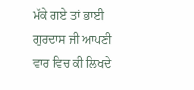ਮੱਕੇ ਗਏ ਤਾਂ ਭਾਈ ਗੁਰਦਾਸ ਜੀ ਆਪਣੀ ਵਾਰ ਵਿਚ ਕੀ ਲਿਖਦੇ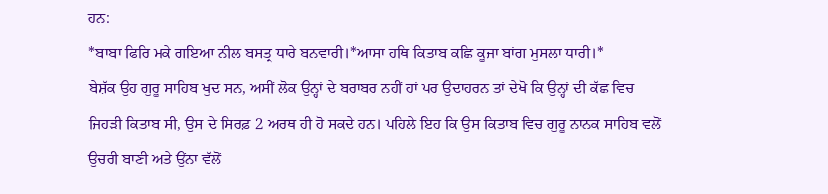ਹਨ:
*ਬਾਬਾ ਫਿਰਿ ਮਕੇ ਗਇਆ ਨੀਲ ਬਸਤ੍ਰ ਧਾਰੇ ਬਨਵਾਰੀ।*ਆਸਾ ਹਥਿ ਕਿਤਾਬ ਕਛਿ ਕੂਜਾ ਬਾਂਗ ਮੁਸਲਾ ਧਾਰੀ।*
ਬੇਸ਼ੱਕ ਉਹ ਗੁਰੂ ਸਾਹਿਬ ਖੁਦ ਸਨ, ਅਸੀਂ ਲੋਕ ਉਨ੍ਹਾਂ ਦੇ ਬਰਾਬਰ ਨਹੀਂ ਹਾਂ ਪਰ ਉਦਾਹਰਨ ਤਾਂ ਦੇਖੋ ਕਿ ਉਨ੍ਹਾਂ ਦੀ ਕੱਛ ਵਿਚ ਜਿਹੜੀ ਕਿਤਾਬ ਸੀ, ਉਸ ਦੇ ਸਿਰਫ਼ 2 ਅਰਥ ਹੀ ਹੋ ਸਕਦੇ ਹਨ। ਪਹਿਲੇ ਇਹ ਕਿ ਉਸ ਕਿਤਾਬ ਵਿਚ ਗੁਰੂ ਨਾਨਕ ਸਾਹਿਬ ਵਲੋਂ ਉਚਰੀ ਬਾਣੀ ਅਤੇ ਉਂਨਾ ਵੱਲੋਂ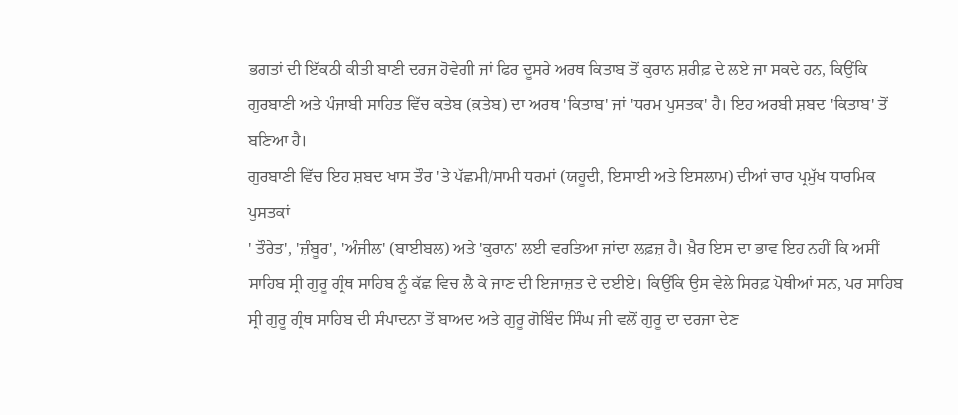ਭਗਤਾਂ ਦੀ ਇੱਕਠੀ ਕੀਤੀ ਬਾਣੀ ਦਰਜ ਹੋਵੇਗੀ ਜਾਂ ਫਿਰ ਦੂਸਰੇ ਅਰਥ ਕਿਤਾਬ ਤੋਂ ਕੁਰਾਨ ਸ਼ਰੀਫ਼ ਦੇ ਲਏ ਜਾ ਸਕਦੇ ਹਨ, ਕਿਉਂਕਿ ਗੁਰਬਾਣੀ ਅਤੇ ਪੰਜਾਬੀ ਸਾਹਿਤ ਵਿੱਚ ਕਤੇਬ (ਕ਼ਤੇਬ) ਦਾ ਅਰਥ 'ਕਿਤਾਬ' ਜਾਂ 'ਧਰਮ ਪੁਸਤਕ' ਹੈ। ਇਹ ਅਰਬੀ ਸ਼ਬਦ 'ਕਿਤਾਬ' ਤੋਂ ਬਣਿਆ ਹੈ।
ਗੁਰਬਾਣੀ ਵਿੱਚ ਇਹ ਸ਼ਬਦ ਖਾਸ ਤੌਰ 'ਤੇ ਪੱਛਮੀ/ਸਾਮੀ ਧਰਮਾਂ (ਯਹੂਦੀ, ਇਸਾਈ ਅਤੇ ਇਸਲਾਮ) ਦੀਆਂ ਚਾਰ ਪ੍ਰਮੁੱਖ ਧਾਰਮਿਕ ਪੁਸਤਕਾਂ
' ਤੌਰੇਤ', 'ਜ਼ੰਬੂਰ', 'ਅੰਜੀਲ' (ਬਾਈਬਲ) ਅਤੇ 'ਕੁਰਾਨ' ਲਈ ਵਰਤਿਆ ਜਾਂਦਾ ਲਫ਼ਜ਼ ਹੈ। ਖ਼ੈਰ ਇਸ ਦਾ ਭਾਵ ਇਹ ਨਹੀਂ ਕਿ ਅਸੀਂ ਸਾਹਿਬ ਸ੍ਰੀ ਗੁਰੂ ਗ੍ਰੰਥ ਸਾਹਿਬ ਨੂੰ ਕੱਛ ਵਿਚ ਲੈ ਕੇ ਜਾਣ ਦੀ ਇਜਾਜ਼ਤ ਦੇ ਦਈਏ। ਕਿਉਂਕਿ ਉਸ ਵੇਲੇ ਸਿਰਫ਼ ਪੋਥੀਆਂ ਸਨ, ਪਰ ਸਾਹਿਬ ਸ੍ਰੀ ਗੁਰੂ ਗ੍ਰੰਥ ਸਾਹਿਬ ਦੀ ਸੰਪਾਦਨਾ ਤੋਂ ਬਾਅਦ ਅਤੇ ਗੁਰੂ ਗੋਬਿੰਦ ਸਿੰਘ ਜੀ ਵਲੋਂ ਗੁਰੂ ਦਾ ਦਰਜਾ ਦੇਣ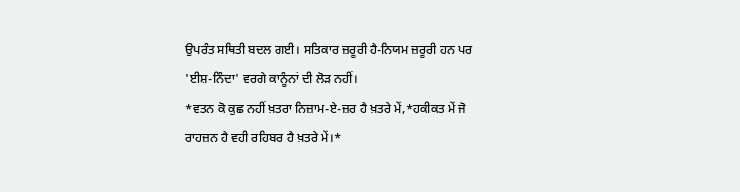ਉਪਰੰਤ ਸਥਿਤੀ ਬਦਲ ਗਈ। ਸਤਿਕਾਰ ਜ਼ਰੂਰੀ ਹੈ-ਨਿਯਮ ਜ਼ਰੂਰੀ ਹਨ ਪਰ 'ਈਸ਼-ਨਿੰਦਾ' ਵਰਗੇ ਕਾਨੂੰਨਾਂ ਦੀ ਲੋੜ ਨਹੀਂ।
*ਵਤਨ ਕੋ ਕੁਛ ਨਹੀਂ ਖ਼ਤਰਾ ਨਿਜ਼ਾਮ-ਏ-ਜ਼ਰ ਹੈ ਖ਼ਤਰੇ ਮੇਂ,*ਹਕੀਕਤ ਮੇਂ ਜੋ ਰਾਹਜ਼ਨ ਹੈ ਵਹੀ ਰਹਿਬਰ ਹੈ ਖ਼ਤਰੇ ਮੇਂ।*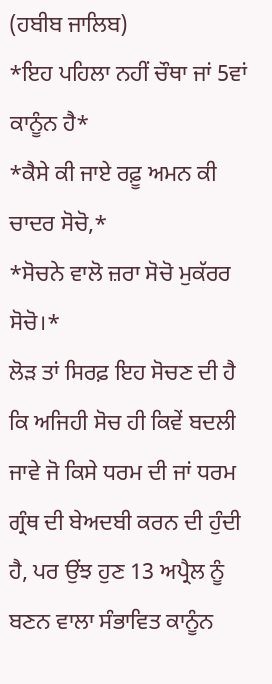(ਹਬੀਬ ਜਾਲਿਬ)
*ਇਹ ਪਹਿਲਾ ਨਹੀਂ ਚੌਥਾ ਜਾਂ 5ਵਾਂ ਕਾਨੂੰਨ ਹੈ*
*ਕੈਸੇ ਕੀ ਜਾਏ ਰਫ਼ੂ ਅਮਨ ਕੀ ਚਾਦਰ ਸੋਚੋ,*
*ਸੋਚਨੇ ਵਾਲੋ ਜ਼ਰਾ ਸੋਚੋ ਮੁਕੱਰਰ ਸੋਚੋ।*
ਲੋੜ ਤਾਂ ਸਿਰਫ਼ ਇਹ ਸੋਚਣ ਦੀ ਹੈ ਕਿ ਅਜਿਹੀ ਸੋਚ ਹੀ ਕਿਵੇਂ ਬਦਲੀ ਜਾਵੇ ਜੋ ਕਿਸੇ ਧਰਮ ਦੀ ਜਾਂ ਧਰਮ ਗ੍ਰੰਥ ਦੀ ਬੇਅਦਬੀ ਕਰਨ ਦੀ ਹੁੰਦੀ ਹੈ, ਪਰ ਉਂਝ ਹੁਣ 13 ਅਪ੍ਰੈਲ ਨੂੰ ਬਣਨ ਵਾਲਾ ਸੰਭਾਵਿਤ ਕਾਨੂੰਨ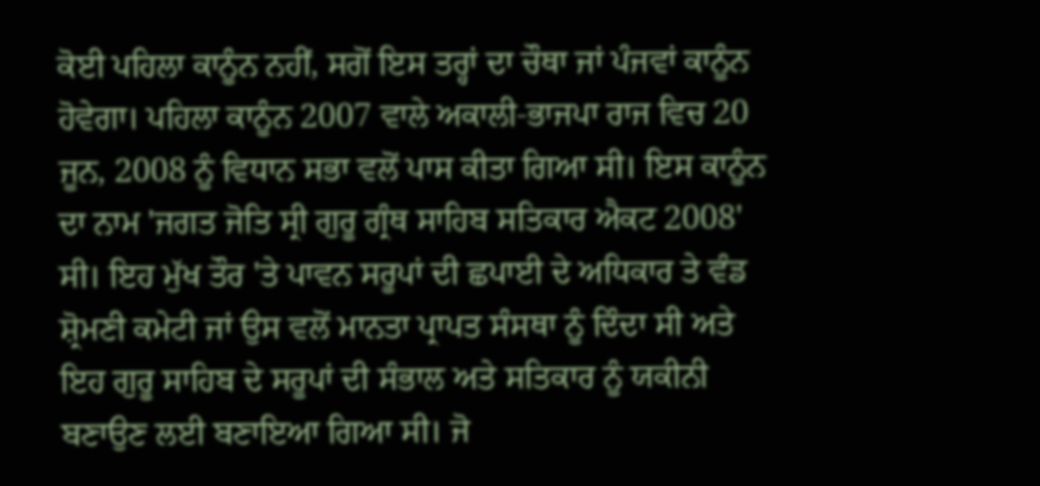ਕੋਈ ਪਹਿਲਾ ਕਾਨੂੰਨ ਨਹੀਂ, ਸਗੋਂ ਇਸ ਤਰ੍ਹਾਂ ਦਾ ਚੌਥਾ ਜਾਂ ਪੰਜਵਾਂ ਕਾਨੂੰਨ ਹੋਵੇਗਾ। ਪਹਿਲਾ ਕਾਨੂੰਨ 2007 ਵਾਲੇ ਅਕਾਲੀ-ਭਾਜਪਾ ਰਾਜ ਵਿਚ 20 ਜੂਨ, 2008 ਨੂੰ ਵਿਧਾਨ ਸਭਾ ਵਲੋਂ ਪਾਸ ਕੀਤਾ ਗਿਆ ਸੀ। ਇਸ ਕਾਨੂੰਨ ਦਾ ਨਾਮ 'ਜਗਤ ਜੋਤਿ ਸ੍ਰੀ ਗੁਰੂ ਗ੍ਰੰਥ ਸਾਹਿਬ ਸਤਿਕਾਰ ਐਕਟ 2008' ਸੀ। ਇਹ ਮੁੱਖ ਤੌਰ 'ਤੇ ਪਾਵਨ ਸਰੂਪਾਂ ਦੀ ਛਪਾਈ ਦੇ ਅਧਿਕਾਰ ਤੇ ਵੰਡ ਸ਼੍ਰੋਮਣੀ ਕਮੇਟੀ ਜਾਂ ਉਸ ਵਲੋਂ ਮਾਨਤਾ ਪ੍ਰਾਪਤ ਸੰਸਥਾ ਨੂੰ ਦਿੰਦਾ ਸੀ ਅਤੇ ਇਹ ਗੁਰੂ ਸਾਹਿਬ ਦੇ ਸਰੂਪਾਂ ਦੀ ਸੰਭਾਲ ਅਤੇ ਸਤਿਕਾਰ ਨੂੰ ਯਕੀਨੀ ਬਣਾਉਣ ਲਈ ਬਣਾਇਆ ਗਿਆ ਸੀ। ਜੋ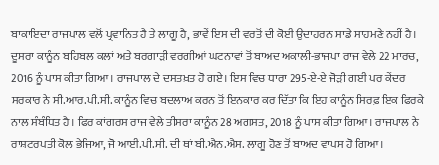ਬਾਕਾਇਦਾ ਰਾਜਪਾਲ ਵਲੋਂ ਪ੍ਰਵਾਨਿਤ ਹੈ ਤੇ ਲਾਗੂ ਹੈ, ਭਾਵੇਂ ਇਸ ਦੀ ਵਰਤੋਂ ਦੀ ਕੋਈ ਉਦਾਹਰਨ ਸਾਡੇ ਸਾਹਮਣੇ ਨਹੀਂ ਹੈ। ਦੂਸਰਾ ਕਾਨੂੰਨ ਬਹਿਬਲ ਕਲਾਂ ਅਤੇ ਬਰਗਾੜੀ ਵਰਗੀਆਂ ਘਟਨਾਵਾਂ ਤੋਂ ਬਾਅਦ ਅਕਾਲੀ-ਭਾਜਪਾ ਰਾਜ ਵੇਲੇ 22 ਮਾਰਚ, 2016 ਨੂੰ ਪਾਸ ਕੀਤਾ ਗਿਆ। ਰਾਜਪਾਲ ਦੇ ਦਸਤਖ਼ਤ ਹੋ ਗਏ। ਇਸ ਵਿਚ ਧਾਰਾ 295-ਏ-ਏ ਜੋੜੀ ਗਈ ਪਰ ਕੇਂਦਰ ਸਰਕਾਰ ਨੇ ਸੀ.ਆਰ.ਪੀ.ਸੀ. ਕਾਨੂੰਨ ਵਿਚ ਬਦਲਾਅ ਕਰਨ ਤੋਂ ਇਨਕਾਰ ਕਰ ਦਿੱਤਾ ਕਿ ਇਹ ਕਾਨੂੰਨ ਸਿਰਫ਼ ਇਕ ਫਿਰਕੇ ਨਾਲ ਸੰਬੰਧਿਤ ਹੈ। ਫਿਰ ਕਾਂਗਰਸ ਰਾਜ ਵੇਲੇ ਤੀਸਰਾ ਕਾਨੂੰਨ 28 ਅਗਸਤ, 2018 ਨੂੰ ਪਾਸ ਕੀਤਾ ਗਿਆ। ਰਾਜਪਾਲ ਨੇ ਰਾਸ਼ਟਰਪਤੀ ਕੋਲ ਭੇਜਿਆ, ਜੋ ਆਈ.ਪੀ.ਸੀ. ਦੀ ਥਾਂ ਬੀ.ਐਨ.ਐਸ. ਲਾਗੂ ਹੋਣ ਤੋਂ ਬਾਅਦ ਵਾਪਸ ਹੋ ਗਿਆ।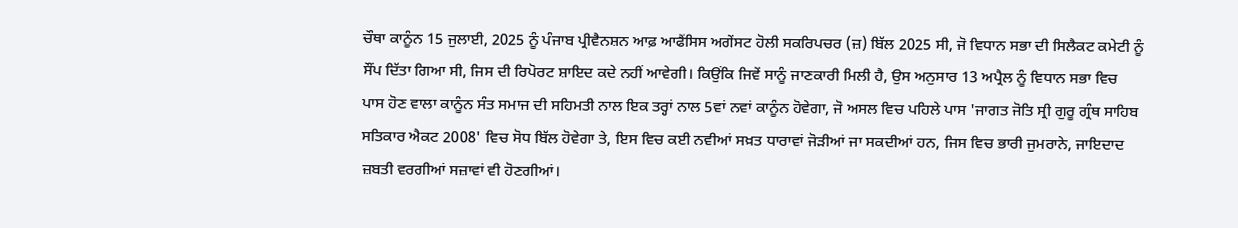ਚੌਥਾ ਕਾਨੂੰਨ 15 ਜੁਲਾਈ, 2025 ਨੂੰ ਪੰਜਾਬ ਪ੍ਰੀਵੈਨਸ਼ਨ ਆਫ਼ ਆਫੈਂਸਿਸ ਅਗੇਂਸਟ ਹੋਲੀ ਸਕਰਿਪਚਰ (ਜ਼) ਬਿੱਲ 2025 ਸੀ, ਜੋ ਵਿਧਾਨ ਸਭਾ ਦੀ ਸਿਲੈਕਟ ਕਮੇਟੀ ਨੂੰ ਸੌਂਪ ਦਿੱਤਾ ਗਿਆ ਸੀ, ਜਿਸ ਦੀ ਰਿਪੋਰਟ ਸ਼ਾਇਦ ਕਦੇ ਨਹੀਂ ਆਵੇਗੀ। ਕਿਉਂਕਿ ਜਿਵੇਂ ਸਾਨੂੰ ਜਾਣਕਾਰੀ ਮਿਲੀ ਹੈ, ਉਸ ਅਨੁਸਾਰ 13 ਅਪ੍ਰੈਲ ਨੂੰ ਵਿਧਾਨ ਸਭਾ ਵਿਚ ਪਾਸ ਹੋਣ ਵਾਲਾ ਕਾਨੂੰਨ ਸੰਤ ਸਮਾਜ ਦੀ ਸਹਿਮਤੀ ਨਾਲ ਇਕ ਤਰ੍ਹਾਂ ਨਾਲ 5ਵਾਂ ਨਵਾਂ ਕਾਨੂੰਨ ਹੋਵੇਗਾ, ਜੋ ਅਸਲ ਵਿਚ ਪਹਿਲੇ ਪਾਸ 'ਜਾਗਤ ਜੋਤਿ ਸ੍ਰੀ ਗੁਰੂ ਗ੍ਰੰਥ ਸਾਹਿਬ ਸਤਿਕਾਰ ਐਕਟ 2008' ਵਿਚ ਸੋਧ ਬਿੱਲ ਹੋਵੇਗਾ ਤੇ, ਇਸ ਵਿਚ ਕਈ ਨਵੀਆਂ ਸਖ਼ਤ ਧਾਰਾਵਾਂ ਜੋੜੀਆਂ ਜਾ ਸਕਦੀਆਂ ਹਨ, ਜਿਸ ਵਿਚ ਭਾਰੀ ਜੁਮਰਾਨੇ, ਜਾਇਦਾਦ ਜ਼ਬਤੀ ਵਰਗੀਆਂ ਸਜ਼ਾਵਾਂ ਵੀ ਹੋਣਗੀਆਂ।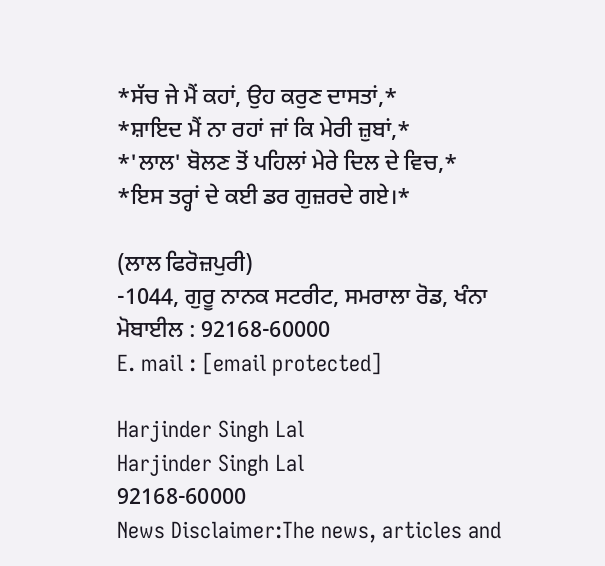*ਸੱਚ ਜੇ ਮੈਂ ਕਹਾਂ, ਉਹ ਕਰੁਣ ਦਾਸਤਾਂ,*
*ਸ਼ਾਇਦ ਮੈਂ ਨਾ ਰਹਾਂ ਜਾਂ ਕਿ ਮੇਰੀ ਜ਼ੁਬਾਂ,*
*'ਲਾਲ' ਬੋਲਣ ਤੋਂ ਪਹਿਲਾਂ ਮੇਰੇ ਦਿਲ ਦੇ ਵਿਚ,*
*ਇਸ ਤਰ੍ਹਾਂ ਦੇ ਕਈ ਡਰ ਗੁਜ਼ਰਦੇ ਗਏ।*

(ਲਾਲ ਫਿਰੋਜ਼ਪੁਰੀ)
-1044, ਗੁਰੂ ਨਾਨਕ ਸਟਰੀਟ, ਸਮਰਾਲਾ ਰੋਡ, ਖੰਨਾ
ਮੋਬਾਈਲ : 92168-60000
E. mail : [email protected]

Harjinder Singh Lal
Harjinder Singh Lal
92168-60000
News Disclaimer:The news, articles and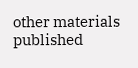other materials published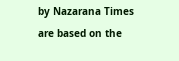by Nazarana Times are based on the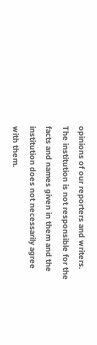opinions of our reporters and writers. The institution is not responsible for the facts and names given in them and the institution does not necessarily agree with them.